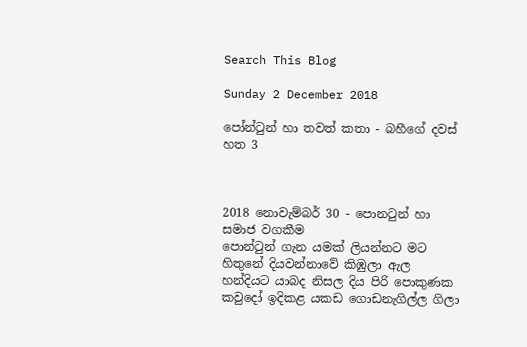Search This Blog

Sunday 2 December 2018

පෝන්ටුන් හා තවත් කතා - බහීගේ දවස් හත 3



2018 නොවැම්බර් 30 - පොනටුන් හා සමාජ වගකීම
පොන්ටුන් ගැන යමක් ලියන්නට මට හිතුනේ දියවන්නාවේ කිඹුලා ඇල හන්දියට යාබද නිසල දිය පිරි පොකුණක කවුදෝ ඉදිකළ යකඩ ගොඩනැගිල්ල ගිලා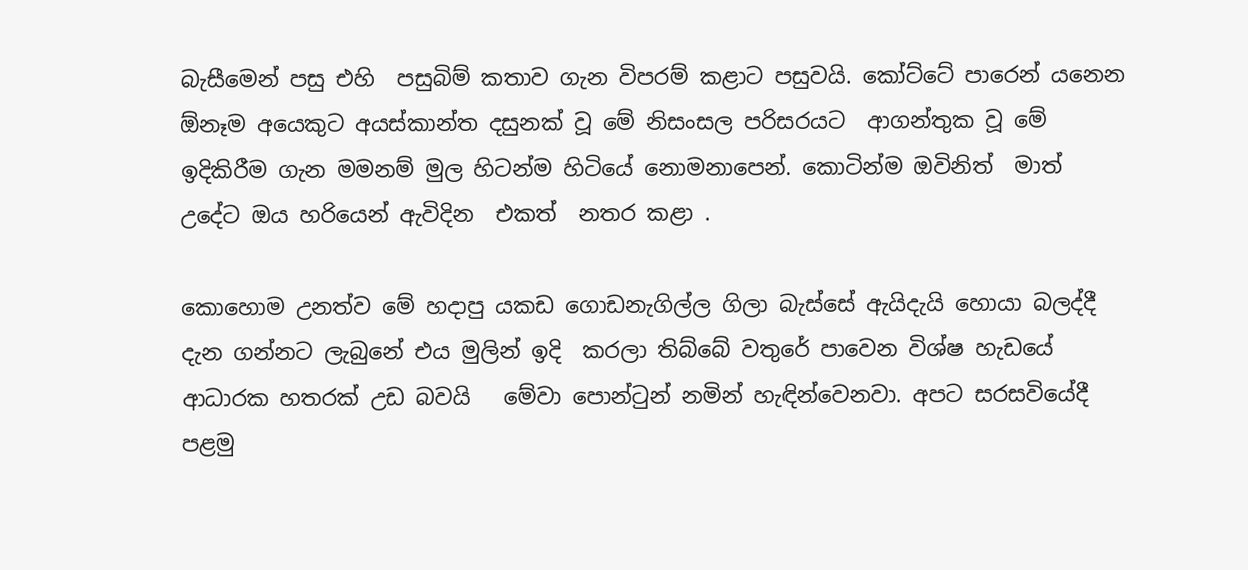බැසීමෙන් පසු එහි  පසුබිම් කතාව ගැන විපරම් කළාට පසුවයි. කෝට්ටේ පාරෙන් යනෙන ඕනෑම අයෙකුට අයස්කාන්ත දසුනක් වූ මේ නිසංසල පරිසරයට  ආගන්තුක වූ මේ ඉදිකිරීම ගැන මමනම් මුල හිටන්ම හිටියේ නොමනාපෙන්. කොටින්ම ඔවිනිත්  මාත් උදේට ඔය හරියෙන් ඇවිදින  එකත්  නතර කළා .

කොහොම උනත්ව මේ හදාපු යකඩ ගොඩනැගිල්ල ගිලා බැස්සේ ඇයිදැයි හොයා බලද්දී දැන ගන්නට ලැබුනේ එය මුලින් ඉදි  කරලා තිබ්බේ වතුරේ පාවෙන විශ්ෂ හැඩයේ ආධාරක හතරක් උඩ බවයි   මේවා පොන්ටුන් නමින් හැඳින්වෙනවා. අපට සරසවියේදී පළමු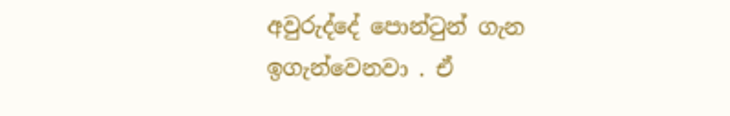අවුරුද්දේ පොන්ටුන් ගැන ඉගැන්වෙනවා . ඒ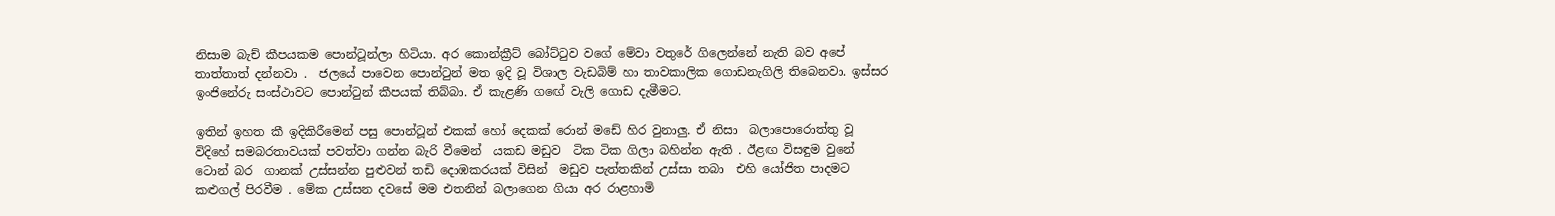නිසාම බැච් කීපයකම පොන්ටූන්ලා හිටියා. අර කොන්ක්‍රීට් බෝට්ටුව වගේ මේවා වතුරේ ගිලෙන්නේ නැති බව අපේ තාත්තාත් දන්නවා .  ජලයේ පාවෙන පොන්ටුන් මත ඉදි වූ විශාල වැඩබිම් හා තාවකාලික ගොඩනැගිලි තිබෙනවා. ඉස්සර ඉංජිනේරු සංස්ථාවට පොන්ටුන් කීපයක් තිබ්බා. ඒ කැළණි ගඟේ වැලි ගොඩ දැමීමට.

ඉතින් ඉහත කී ඉදිකිරීමෙන් පසු පොන්ටූන් එකක් හෝ දෙකක් රොන් මඩේ හිර වුනාලු. ඒ නිසා  බලාපොරොත්තු වූ විදිහේ සමබරතාවයක් පවත්වා ගන්න බැරි වීමෙන්  යකඩ මඩුව  ටික ටික ගිලා බහින්න ඇති . ඊළඟ විසඳුම වුනේ ටොන් බර  ගානක් උස්සන්න පුළුවන් තඩි දොඹකරයක් විසින්  මඩුව පැත්තකින් උස්සා තබා  එහි යෝජිත පාදමට කළුගල් පිරවීම . මේක උස්සන දවසේ මම එතනින් බලාගෙන ගියා අර රාළහාමි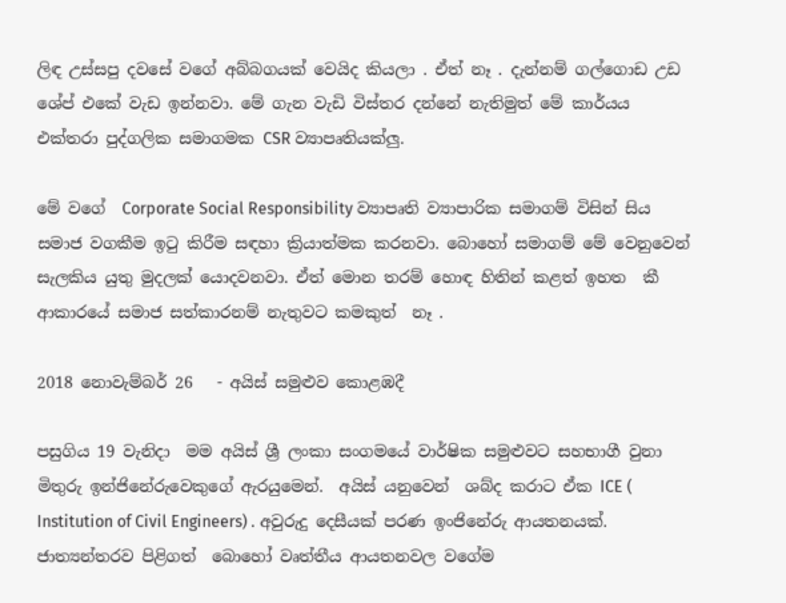ලිඳ උස්සපු දවසේ වගේ අබ්බගයක් වෙයිද කියලා . ඒත් නෑ . දැන්නම් ගල්ගොඩ උඩ ශේප් එකේ වැඩ ඉන්නවා. මේ ගැන වැඩි විස්තර දන්නේ නැතිමුත් මේ කාර්යය එක්තරා පුද්ගලික සමාගමක CSR ව්‍යාපෘතියක්ලු.

මේ වගේ  Corporate Social Responsibility ව්‍යාපෘති ව්‍යාපාරික සමාගම් විසින් සිය සමාජ වගකීම ඉටු කිරීම සඳහා ක්‍රියාත්මක කරනවා. බොහෝ සමාගම් මේ වෙනුවෙන් සැලකිය යුතු මුදලක් යොදවනවා. ඒත් මොන තරම් හොඳ හිතින් කළත් ඉහත  කී ආකාරයේ සමාජ සත්කාරනම් නැතුවට කමකුත්  නෑ .

2018 නොවැම්බර් 26   - අයිස් සමුළුව කොළඹදී

පසුගිය 19 වැනිදා  මම අයිස් ශ්‍රී ලංකා සංගමයේ වාර්ෂික සමුළුවට සහභාගී වුනා මිතුරු ඉන්ජිනේරුවෙකුගේ ඇරයුමෙන්.  අයිස් යනුවෙන්  ශබ්ද කරාට ඒක ICE ( Institution of Civil Engineers) . අවුරුදු දෙසීයක් පරණ ඉංජිනේරු ආයතනයක්.  ජාත්‍යන්තරව පිළිගත්  බොහෝ වෘත්තීය ආයතනවල වගේම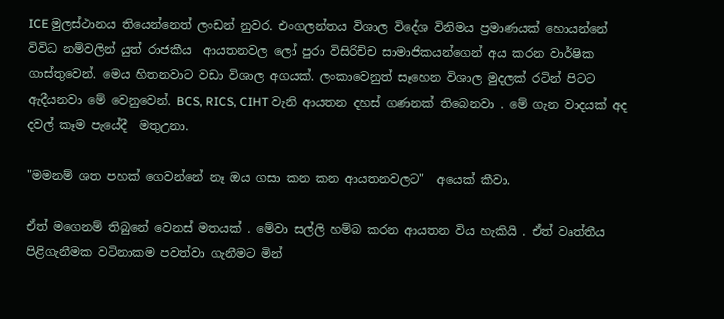ICE මුලස්ථානය තියෙන්නෙත් ලංඩන් නුවර. එංගලන්තය විශාල විදේශ විනිමය ප්‍රමාණයක් හොයන්නේ විවිධ නම්වලින් යුත් රාජකීය  ආයතනවල ලෝ පුරා විසිරිච්ච සාමාජිකයන්ගෙන් අය කරන වාර්ෂික ගාස්තුවෙන්. මෙය හිතනවාට වඩා විශාල අගයක්. ලංකාවෙනුත් සෑහෙන විශාල මුදලක් රටින් පිටට ඇදීයනවා මේ වෙනුවෙන්. BCS, RICS, CIHT වැනි ආයතන දහස් ගණනක් තිබෙනවා . මේ ගැන වාදයක් අද  දවල් කෑම පැයේදී  මතුඋනා.

"මමනම් ශත පහක් ගෙවන්නේ නෑ ඔය ගසා කන කන ආයතනවලට"  අයෙක් කීවා.

ඒත් මගෙනම් තිබුනේ වෙනස් මතයක් . මේවා සල්ලි හම්බ කරන ආයතන විය හැකියි . ඒත් වෘත්තීය පිළිගැනීමක වටිනාකම පවත්වා ගැනීමට මින්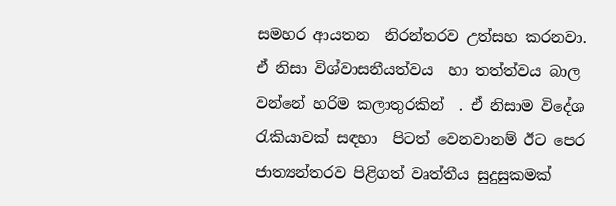සමහර ආයතන  නිරන්තරව උත්සහ කරනවා. ඒ නිසා විශ්වාසනීයත්වය  හා තත්ත්වය බාල වන්නේ හරිම කලාතුරකින්  . ඒ නිසාම විදේශ රැකියාවක් සඳහා  පිටත් වෙනවානම් ඊට පෙර ජාත්‍යන්තරව පිළිගත් වෘත්තීය සුදුසුකමක්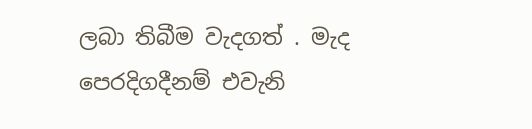ලබා තිබීම වැදගත් . මැද පෙරදිගදීනම් එවැනි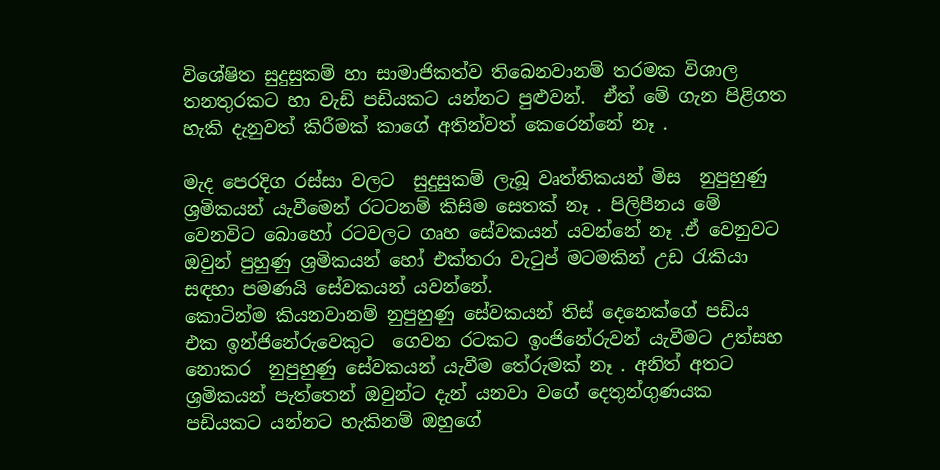විශේෂිත සුදුසුකම් හා සාමාජිකත්ව තිබෙනවානම් තරමක විශාල තනතුරකට හා වැඩි පඩියකට යන්නට පුළුවන්.  ඒත් මේ ගැන පිළිගත හැකි දැනුවත් කිරීමක් කාගේ අතින්වත් කෙරෙන්නේ නෑ .

මැද පෙරදිග රස්සා වලට  සුදුසුකම් ලැබූ වෘත්තිකයන් මිස  නුපුහුණු ශ්‍රමිකයන් යැවීමෙන් රටටනම් කිසිම සෙතක් නෑ . පිලිපීනය මේ වෙනවිට බොහෝ රටවලට ගෘහ සේවකයන් යවන්නේ නෑ .ඒ වෙනුවට  ඔවුන් පුහුණු ශ්‍රමිකයන් හෝ එක්තරා වැටුප් මටමකින් උඩ රැකියා සඳහා පමණයි සේවකයන් යවන්නේ.
කොටින්ම කියනවානම් නුපුහුණු සේවකයන් තිස් දෙනෙක්ගේ පඩිය එක ඉන්ජිනේරුවෙකුට  ගෙවන රටකට ඉංජිනේරුවන් යැවීමට උත්සහ නොකර  නුපුහුණු සේවකයන් යැවීම තේරුමක් නෑ . අනිත් අතට ශ්‍රමිකයන් පැත්තෙන් ඔවුන්ට දැන් යනවා වගේ දෙතුන්ගුණයක පඩියකට යන්නට හැකිනම් ඔහුගේ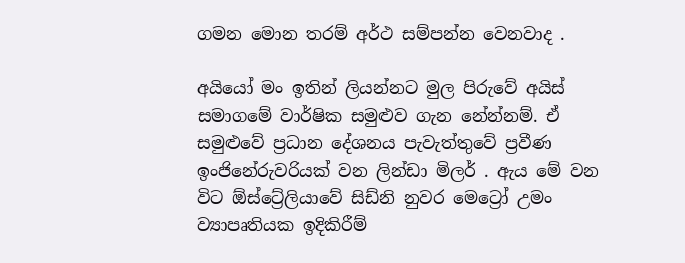ගමන මොන තරම් අර්ථ සම්පන්න වෙනවාද .

අයියෝ මං ඉතින් ලියන්නට මුල පිරුවේ අයිස් සමාගමේ වාර්ෂික සමුළුව ගැන නේන්නම්. ඒ සමුළුවේ ප්‍රධාන දේශනය පැවැත්තුවේ ප්‍රවීණ ඉංජිනේරුවරියක් වන ලින්ඩා මිලර් . ඇය මේ වන විට ඕස්ට්‍රේලියාවේ සිඩ්නි නුවර මෙට්‍රෝ උමං ව්‍යාපෘතියක ඉදිකිරීම්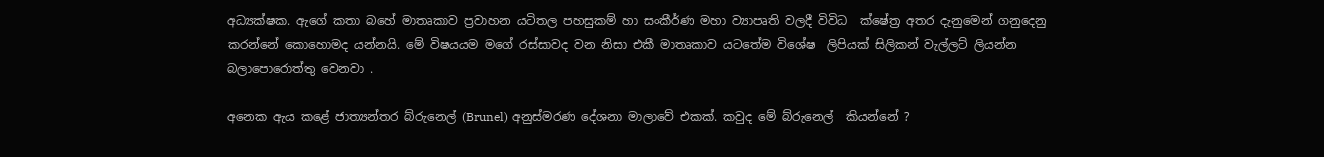අධ්‍යක්ෂක. ඇගේ කතා බහේ මාතෘකාව ප්‍රවාහන යටිතල පහසුකම් හා සංකීර්ණ මහා ව්‍යාපෘති වලදී විවිධ  ක්ෂේත්‍ර අතර දැනුමෙන් ගනුදෙනු කරන්නේ කොහොමද යන්නයි. මේ විෂයයම මගේ රස්සාවද වන නිසා එකී මාතෘකාව යටතේම විශේෂ  ලිපියක් සිලිකන් වැල්ලට් ලියන්න බලාපොරොත්තු වෙනවා .

අනෙක ඇය කළේ ජාත්‍යන්තර බ්රුනෙල් (Brunel) අනුස්මරණ දේශනා මාලාවේ එකක්. කවුද මේ බ්රුනෙල්  කියන්නේ ?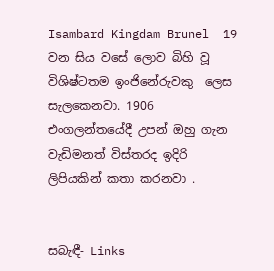Isambard Kingdam Brunel  19 වන සිය වසේ ලොව බිහි වූ  විශිෂ්ටතම ඉංජිනේරුවකු  ලෙස සැලකෙනවා. 1906 එංගලන්තයේදී උපන් ඔහු ගැන වැඩිමනත් විස්තරද ඉදිරි ලිපියකින් කතා කරනවා .


සබැඳී- Links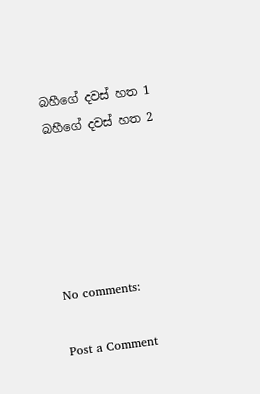බහීගේ දවස් හත 1
බහීගේ දවස් හත 2





No comments:

Post a Comment